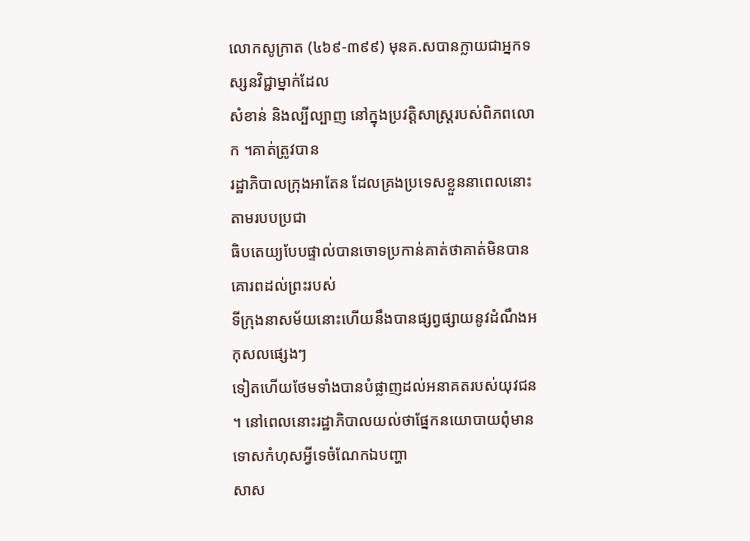លោកសូក្រាត (៤៦៩-៣៩៩) មុនគ.សបានក្លាយជាអ្នកទស្សនវិជ្ជាម្នាក់ដែល
សំខាន់ និងល្បីល្បាញ នៅក្នុងប្រវត្តិសាស្រ្តរបស់ពិភពលោក ។គាត់ត្រូវបាន
រដ្ឋាភិបាលក្រុងអាតែន ដែលគ្រងប្រទេសខ្លួននាពេលនោះ តាមរបបប្រជា
ធិបតេយ្យបែបផ្ទាល់បានចោទប្រកាន់គាត់ថាគាត់មិនបានគោរពដល់ព្រះរបស់
ទីក្រុងនាសម័យនោះហើយនឹងបានផ្សព្វផ្សាយនូវដំណឹងអកុសលផ្សេងៗ
ទៀតហើយថែមទាំងបានបំផ្លាញដល់អនាគតរបស់យុវជន ។ នៅពេលនោះរដ្ឋាភិបាលយល់ថាផ្នែកនយោបាយពុំមានទោសកំហុសអ្វីទេចំណែកឯបញ្ហា
សាស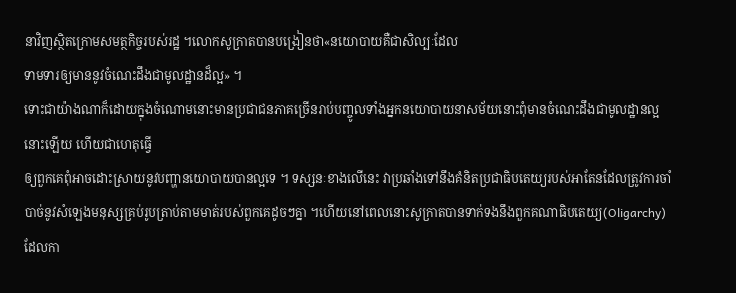នាវិញស្ថិតក្រោមសមត្ថកិច្ចរបស់រដ្ឋ ។លោកសូក្រាតបានបង្រៀនថា«នយោបាយគឺជាសិល្បៈដែល
ទាមទារឲ្យមាននូវចំណេះដឹងជាមូលដ្ឋានដ៏ល្អ» ។
ទោះជាយ៉ាងណាក៏ដោយក្នុងចំណោមនោះមានប្រជាជនភាគច្រើនរាប់បញ្ចូលទាំងអ្នកនយោបាយនាសម័យនោះពុំមានចំណេះដឹងជាមូលដ្ឋានល្អនោះឡើយ ហើយជាហេតុធ្វើ
ឲ្យពួកគេពុំអាចដោះស្រាយនូវបញ្ហានយោបាយបានល្អទេ ។ ទស្សនៈខាងលើនេះ វាប្រឆាំងទៅនឹងគំនិតប្រជាធិបតេយ្យរបស់អាតែនដែលត្រូវការចាំបាច់នូវសំឡេងមនុស្សគ្រប់រូបត្រាប់តាមមាត់របស់ពួកគេដូចៗគ្នា ។ហើយនៅពេលនោះសូក្រាតបានទាក់ទងនឹងពួកគណាធិបតេយ្យ(Oligarchy)ដែលកា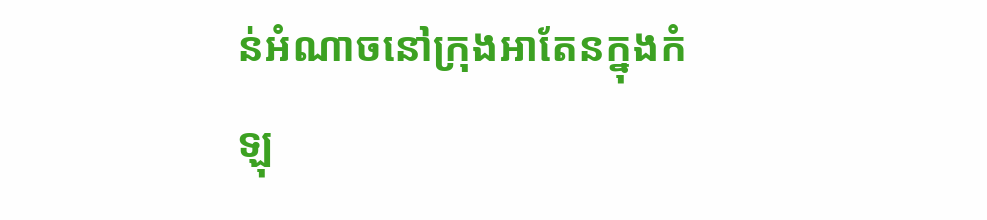ន់អំណាចនៅក្រុងអាតែនក្នុងកំឡុ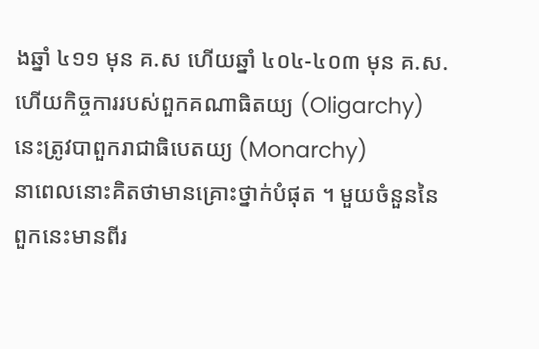ងឆ្នាំ ៤១១ មុន គ.ស ហើយឆ្នាំ ៤០៤-៤០៣ មុន គ.ស. ហើយកិច្ចការរបស់ពួកគណាធិតយ្យ (Oligarchy) នេះត្រូវបាពួករាជាធិបេតយ្យ (Monarchy)
នាពេលនោះគិតថាមានគ្រោះថ្នាក់បំផុត ។ មួយចំនួននៃពួកនេះមានពីរ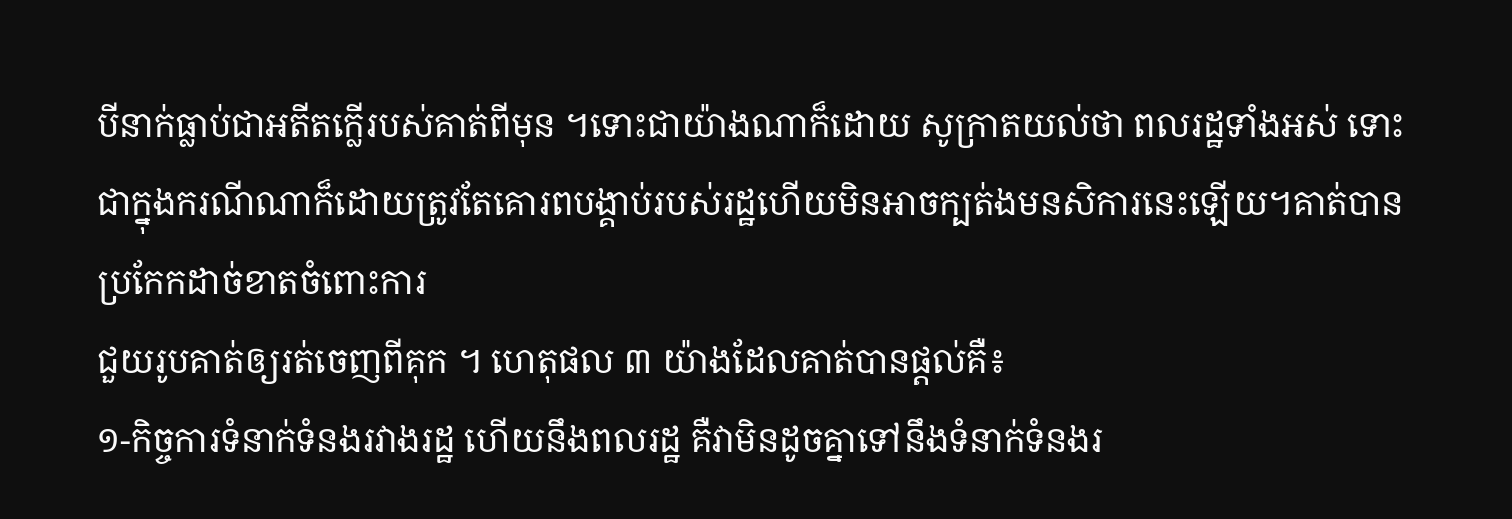បីនាក់ធ្លាប់ជាអតីតក្លើរបស់គាត់ពីមុន ។ទោះជាយ៉ាងណាក៏ដោយ សូក្រាតយល់ថា ពលរដ្ឋទាំងអស់ ទោះជាក្នុងករណីណាក៏ដោយត្រូវតែគោរពបង្គាប់របស់រដ្ឋហើយមិនអាចក្បត់ងមនសិការនេះឡើយ។គាត់បានប្រកែកដាច់ខាតចំពោះការ
ជួយរូបគាត់ឲ្យរត់ចេញពីគុក ។ ហេតុផល ៣ យ៉ាងដែលគាត់បានផ្តល់គឺ៖
១-កិច្ចការទំនាក់ទំនងរវាងរដ្ឋ ហើយនឹងពលរដ្ឋ គឺវាមិនដូចគ្នាទៅនឹងទំនាក់ទំនងរ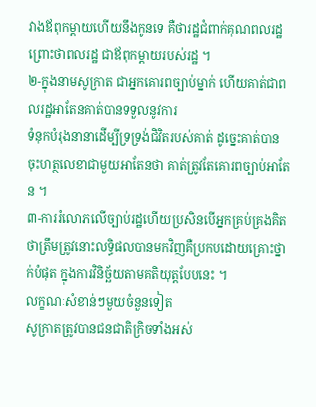វាងឪពុកម្តាយហើយនឹងកូនទេ គឺថារដ្ឋជំពាក់គុណពលរដ្ឋ ព្រោះថាពលរដ្ឋ ជាឪពុកម្តាយរបស់រដ្ឋ ។
២-ក្នុងនាមសូក្រាត ជាអ្នកគោរពច្បាប់ម្នាក់ ហើយគាត់ជាពលរដ្ឋអាតែនគាត់បានទទួលនូវការ
ទំនុកបំរុងនានាដើម្បីទ្រទ្រង់ជិវិតរបស់គាត់ ដូច្នេះគាត់បានចុះហត្ថលេខាជាមួយអាតែនថា គាត់ត្រូវតែគោរពច្បាប់អាតែន ។
៣-ការរំលោភលើច្បាប់រដ្ឋហើយប្រសិនបើអ្នកគ្រប់គ្រងគិតថាត្រឹមត្រូវនោះលទ្ធិផលបានមកវិញគឺប្រកបដោយគ្រោះថ្នាក់បំផុត ក្នុងការវិនិច្ឆ័យតាមគតិយុត្តបែបនេះ ។
លក្ខណៈសំខាន់ៗមួយចំនួនទៀត
សូក្រាតត្រូវបានជនជាតិក្រិចទាំងអស់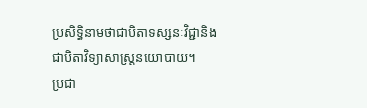ប្រសិទ្ធិនាមថាជាបិតាទស្សនៈវិជ្ជានិងជាបិតាវិទ្យាសាស្រ្តនយោបាយ។
ប្រជា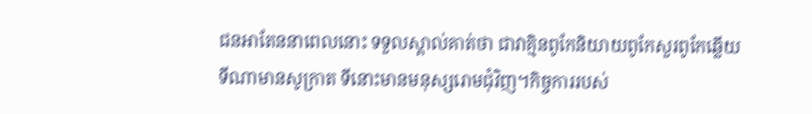ជនអាតែននាពេលនោះ ទទួលស្គាល់គាត់ថា ជាវាគ្មិនពូកែនិយាយពូកែសួរពូកែឆ្លើយទីណាមានសូក្រាត ទីនោះមានមនុស្សរោមជុំវិញ។កិច្ចការរបស់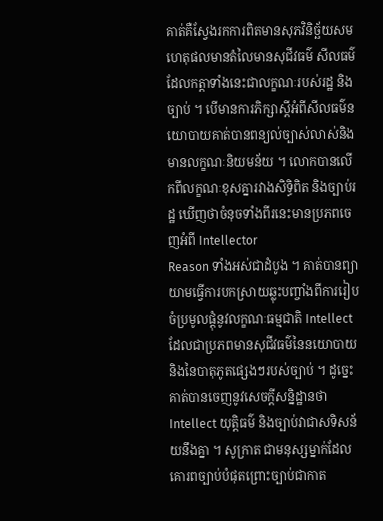គាត់គឺស្វែងរកការពិតមានសុភវិនិច្ឆ័យសមហេតុផលមានតំលៃមានសុជីវធម៌ សីលធម៌ ដែលកត្តាទាំងនេះជាលក្ខណៈរបស់រដ្ឋ និងច្បាប់ ។ បើមានការភិក្សាស្តីអំពីសីលធម៌នយោបាយគាត់បានពន្យល់ច្បាស់លាស់និងមានលក្ខណៈនិយមន័យ ។ លោកបានលើកពីលក្ខណៈខុសគ្នារវាងសិទ្ធិពិត និងច្បាប់រដ្ឋ ឃើញថាចំនុចទាំងពីរនេះមានប្រភពចេញអំពី Intellector
Reason ទាំងអស់ជាដំបូង ។ គាត់បានព្យាយាមធ្វើការបកស្រាយឆ្លុះបញ្ចាំងពីការរៀបចំប្រមូលផ្តុំនូវលក្ខណៈធម្មជាតិ Intellect
ដែលជាប្រភពមានសុជីវធម៌នៃនយោបាយ និងនៃបាតុភូតផ្សេងៗរបស់ច្បាប់ ។ ដូច្នេះគាត់បានចេញនូវសេចក្តីសន្និដ្ឋានថា Intellect យុត្តិធម៌ និងច្បាប់វាជាសទិសន័យនឹងគ្នា ។ សូក្រាត ជាមនុស្សម្នាក់ដែលគោរពច្បាប់បំផុតព្រោះច្បាប់ជាកាត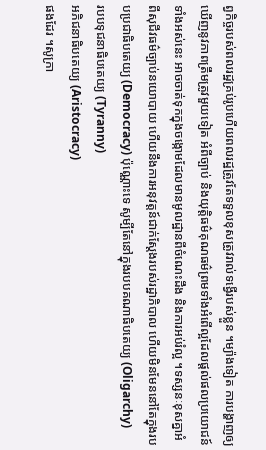ព្វកិច្ចរបស់ពលរដ្ឋគ្រប់រូបហើយពលរដ្ឋត្រូវតែទទួលខុសត្រូវរាល់ទង្វើរបស់ខ្លួន ។ម្យ៉ាងទៀត ការបង្ហាញឲ្យឃើញនូវភាពត្រឹមត្រូវមួយទៀត អំពីច្បាប់ និងយុត្តិធម៌គុណធម៌ព្រមទាំងអំពើល្អដែលផ្តល់ផលប្រយោជន៍ទាំងអស់នេះ អាចចាត់ទុកក្នុងចង្កោមដែលមានមូលដ្ឋានពីចំណេះដឹង និងការអប់រំល្អ ។ទស្សនៈខុសគ្នាអំពីសុជីវធម៌ច្បាប់នយោបាយ ហើយនឹងការអនុវត្តន៍ជាក់ស្តែងរបស់រដ្ឋាភិបាល ហើយមិនមែននៅតែក្នុងរបបប្រជាធិបតេយ្យ (Democracy) ប៉ុណ្ណោះទេ សូម្បីតែនៅក្នុងរបបគណាធិបតេយ្យ (Oligarchy)
របបទុជនាធិបតេយ្យ (Tyranny)
អភិជនាធិបតេយ្យ (Aristocracy)
ផងដែរ ។សូក្រា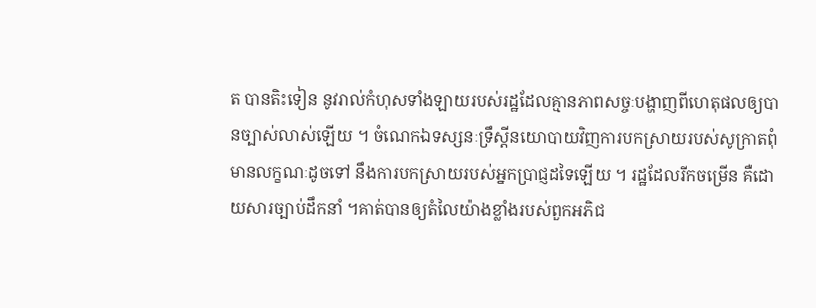ត បានតិះទៀន នូវរាល់កំហុសទាំងឡាយរបស់រដ្ឋដែលគ្មានភាពសច្ចៈបង្ហាញពីហេតុផលឲ្យបានច្បាស់លាស់ឡើយ ។ ចំណេកឯទស្សនៈទ្រឹស្តីនយោបាយវិញការបកស្រាយរបស់សូក្រាតពុំមានលក្ខណៈដូចទៅ នឹងការបកស្រាយរបស់អ្នកបា្រជ្ញដទៃឡើយ ។ រដ្ឋដែលរីកចម្រើន គឺដោយសារច្បាប់ដឹកនាំ ។គាត់បានឲ្យតំលៃយ៉ាងខ្លាំងរបស់ពួកអភិជ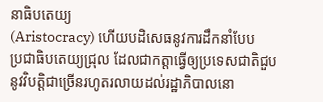នាធិបតេយ្យ
(Aristocracy) ហើយបដិសេធនូវការដឹកនាំបែប
ប្រជាធិបតេយ្យជ្រុល ដែលជាកត្តាធ្វើឲ្យប្រទេសជាតិជួបនូវវិបត្តិជាច្រើនរហូតរលាយដល់រដ្ឋាភិបាលនោ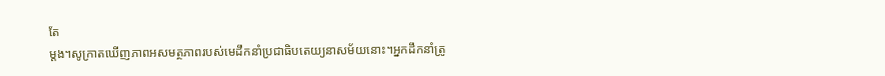តែ
ម្តង។សូក្រាតឃើញភាពអសមត្ថភាពរបស់មេដឹកនាំប្រជាធិបតេយ្យនាសម័យនោះ។អ្នកដឹកនាំត្រូ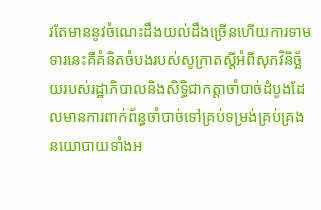វតែមាននូវចំណេះដឹងយល់ដឹងច្រើនហើយការទាមទារនេះគឺគំនិតចំបងរបស់សូក្រាតស្តីអំពីសុភវិនិច្ឆ័យរបស់រដ្ឋាភិបាលនិងសិទ្ធិជាកត្តាចាំបាច់ដំបូងដែលមានការពាក់ព័ន្ធចាំបាច់ទៅគ្រប់ទម្រង់គ្រប់គ្រងនយោបាយទាំងអ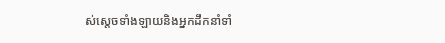ស់ស្តេចទាំងឡាយនិងអ្នកដឹកនាំទាំ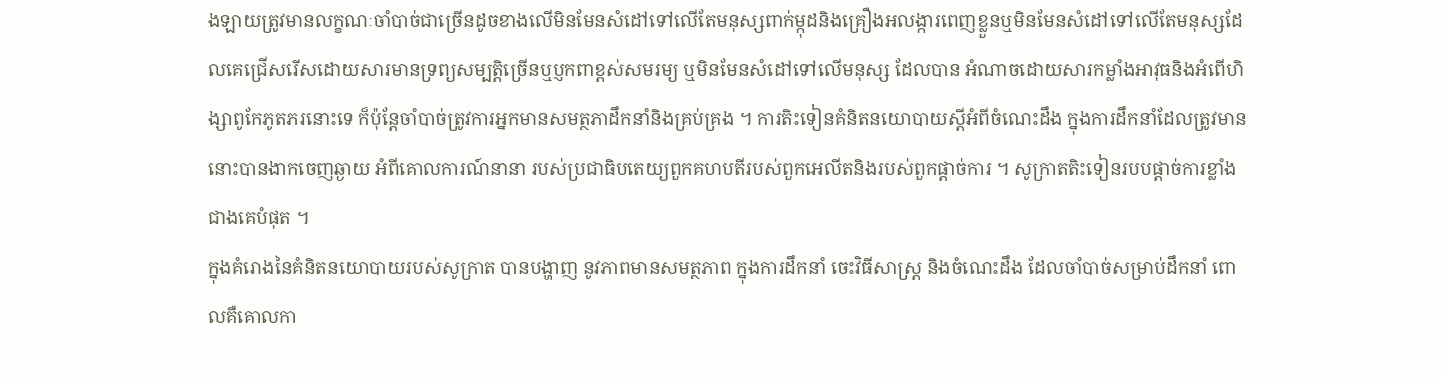ងឡាយត្រូវមានលក្ខណៈចាំបាច់ជាច្រើនដូចខាងលើមិនមែនសំដៅទៅលើតែមនុស្សពាក់ម្កុដនិងគ្រឿងអលង្ការពេញខ្លួនឬមិនមែនសំដៅទៅលើតែមនុស្សដែលគេជ្រើសរើសដោយសារមានទ្រព្យសម្បត្តិច្រើនឬប្ញកពាខ្ពស់សមរម្យ ឬមិនមែនសំដៅទៅលើមនុស្ស ដែលបាន អំណាចដោយសារកម្លាំងអាវុធនិងអំពើហិង្សាពូកែភូតភរនោះទេ ក៏ប៉ុន្តែចាំបាច់ត្រូវការអ្នកមានសមត្ថភាដឹកនាំនិងគ្រប់គ្រង ។ ការតិះទៀនគំនិតនយោបាយស្តីអំពីចំណេះដឹង ក្នុងការដឹកនាំដែលត្រូវមាននោះបានងាកចេញឆ្ងាយ អំពីគោលការណ៍នានា របស់ប្រជាធិបតេយ្យពួកគហបតីរបស់ពួកអេលីតនិងរបស់ពួកផ្តាច់ការ ។ សូក្រាតតិះទៀនរបបផ្តាច់ការខ្លាំងជាងគេបំផុត ។
ក្នុងគំរោងនៃគំនិតនយោបាយរបស់សូក្រាត បានបង្ហាញ នូវភាពមានសមត្ថភាព ក្នុងការដឹកនាំ ចេះវិធីសាស្រ្ត និងចំណេះដឹង ដែលចាំបាច់សម្រាប់ដឹកនាំ ពោលគឺគោលកា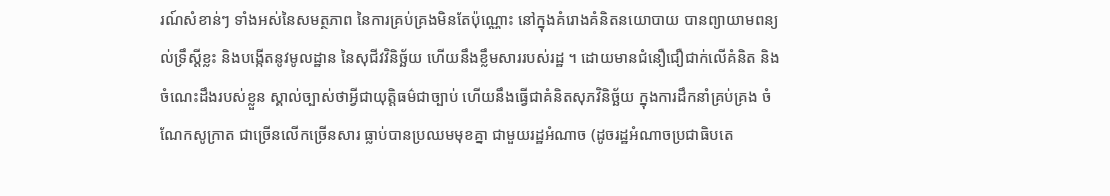រណ៍សំខាន់ៗ ទាំងអស់នៃសមត្ថភាព នៃការគ្រប់គ្រងមិនតែប៉ុណ្ណោះ នៅក្នុងគំរោងគំនិតនយោបាយ បានព្យាយាមពន្យល់ទ្រឹស្តីខ្លះ និងបង្កើតនូវមូលដ្ឋាន នៃសុជីវវិនិច្ឆ័យ ហើយនឹងខ្លឹមសាររបស់រដ្ឋ ។ ដោយមានជំនឿជឿជាក់លើគំនិត និងចំណេះដឹងរបស់ខ្លួន ស្គាល់ច្បាស់ថាអ្វីជាយុត្តិធម៌ជាច្បាប់ ហើយនឹងធ្វើជាគំនិតសុភវិនិច្ឆ័យ ក្នុងការដឹកនាំគ្រប់គ្រង ចំណែកសូក្រាត ជាច្រើនលើកច្រើនសារ ធ្លាប់បានប្រឈមមុខគ្នា ជាមួយរដ្ឋអំណាច (ដូចរដ្ឋអំណាចប្រជាធិបតេ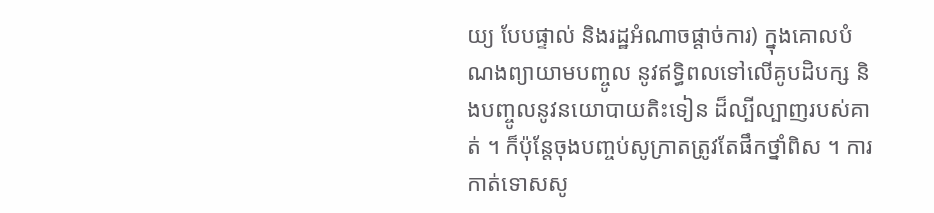យ្យ បែបផ្ទាល់ និងរដ្ឋអំណាចផ្តាច់ការ) ក្នុងគោលបំណងព្យាយាមបញ្ចូល នូវឥទ្ធិពលទៅលើគូបដិបក្ស និងបញ្ចូលនូវនយោបាយតិះទៀន ដ៏ល្បីល្បាញរបស់គាត់ ។ ក៏ប៉ុន្តែចុងបញ្ចប់សូក្រាតត្រូវតែផឹកថ្នាំពិស ។ ការកាត់ទោសសូ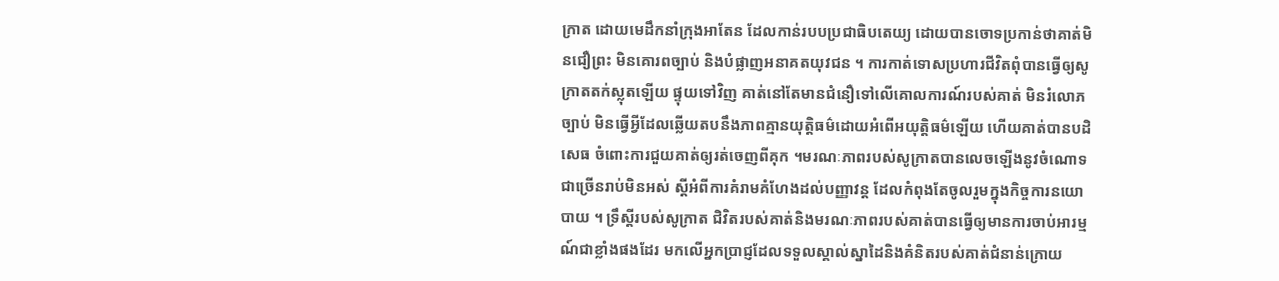ក្រាត ដោយមេដឹកនាំក្រុងអាតែន ដែលកាន់របបប្រជាធិបតេយ្យ ដោយបានចោទប្រកាន់ថាគាត់មិនជឿព្រះ មិនគោរពច្បាប់ និងបំផ្លាញអនាគតយុវជន ។ ការកាត់ទោសប្រហារជីវិតពុំបានធ្វើឲ្យសូក្រាតតក់ស្លុតឡើយ ផ្ទុយទៅវិញ គាត់នៅតែមានជំនឿទៅលើគោលការណ៍របស់គាត់ មិនរំលោភច្បាប់ មិនធ្វើអ្វីដែលឆ្លើយតបនឹងភាពគ្មានយុត្តិធម៌ដោយអំពើអយុត្តិធម៌ឡើយ ហើយគាត់បានបដិសេធ ចំពោះការជួយគាត់ឲ្យរត់ចេញពីគុក ។មរណៈភាពរបស់សូក្រាតបានលេចឡើងនូវចំណោទជាច្រើនរាប់មិនអស់ ស្តីអំពីការគំរាមគំហែងដល់បញ្ញាវន្ត ដែលកំពុងតែចូលរួមក្នុងកិច្ចការនយោបាយ ។ ទ្រឹស្តីរបស់សូក្រាត ជិវិតរបស់គាត់និងមរណៈភាពរបស់គាត់បានធ្វើឲ្យមានការចាប់អារម្មណ៍ជាខ្លាំងផងដែរ មកលើអ្នកបា្រជ្ញដែលទទួលស្គាល់ស្នាដៃនិងគំនិតរបស់គាត់ជំនាន់ក្រោយ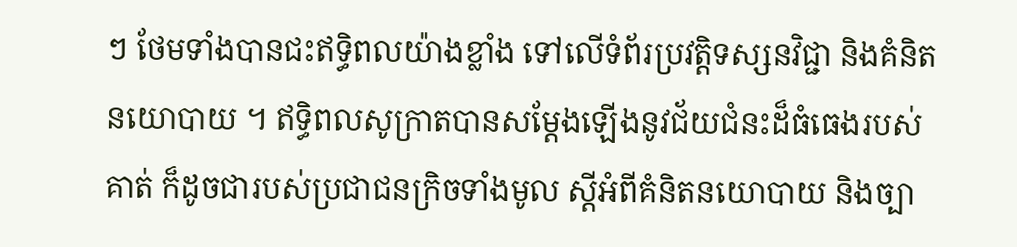ៗ ថែមទាំងបានជះឥទ្ធិពលយ៉ាងខ្លាំង ទៅលើទំព័រប្រវត្តិទស្សនវិជ្ជា និងគំនិតនយោបាយ ។ ឥទ្ធិពលសូក្រាតបានសម្តែងឡើងនូវជ័យជំនះដ៏ធំធេងរបស់គាត់ ក៏ដូចជារបស់ប្រជាជនក្រិចទាំងមូល ស្តីអំពីគំនិតនយោបាយ និងច្បា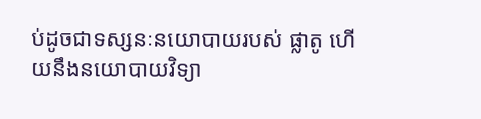ប់ដូចជាទស្សនៈនយោបាយរបស់ ផ្លាតូ ហើយនឹងនយោបាយវិទ្យា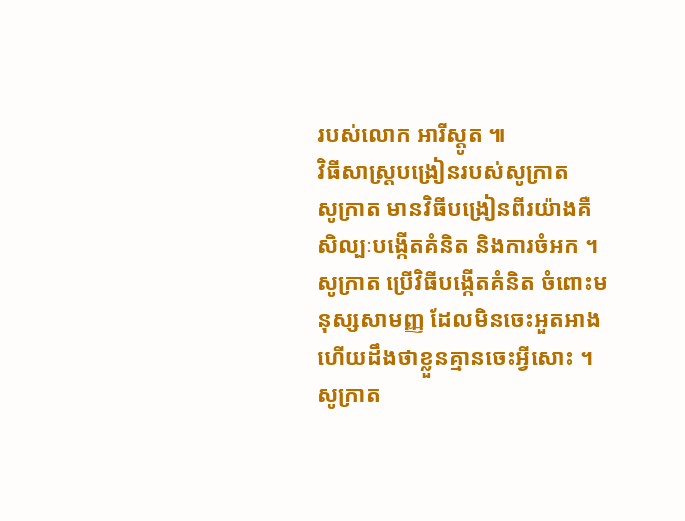របស់លោក អារីស្តូត ៕
វិធីសាស្រ្តបង្រៀនរបស់សូក្រាត
សូក្រាត មានវិធីបង្រៀនពីរយ៉ាងគឺ សិល្បៈបង្កើតគំនិត និងការចំអក ។ សូក្រាត ប្រើវិធីបង្កើតគំនិត ចំពោះមនុស្សសាមញ្ញ ដែលមិនចេះអួតអាង ហើយដឹងថាខ្លួនគ្មានចេះអ្វីសោះ ។ សូក្រាត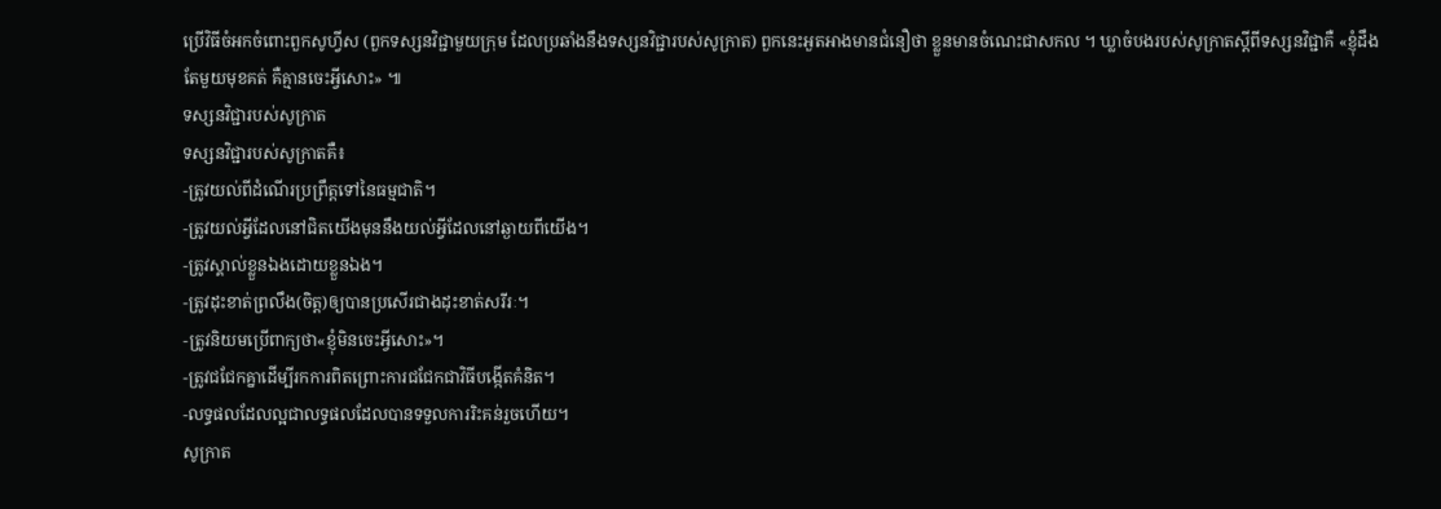ប្រើវិធីចំអកចំពោះពួកសូហ្វីស (ពួកទស្សនវិជ្ជាមួយក្រុម ដែលប្រឆាំងនឹងទស្សនវិជ្ជារបស់សូក្រាត) ពួកនេះអួតអាងមានជំនឿថា ខ្លួនមានចំណេះជាសកល ។ ឃ្លាចំបងរបស់សូក្រាតស្តីពីទស្សនវិជ្ជាគឺ «ខ្ញុំដឹងតែមួយមុខគត់ គឺគ្មានចេះអ្វីសោះ» ៕
ទស្សនវិជ្ជារបស់សូក្រាត
ទស្សនវិជ្ជារបស់សូក្រាតគឺ៖
-ត្រូវយល់ពីដំណើរប្រព្រឹត្តទៅនៃធម្មជាតិ។
-ត្រូវយល់អ្វីដែលនៅជិតយើងមុននឹងយល់អ្វីដែលនៅឆ្ងាយពីយើង។
-ត្រូវស្គាល់ខ្លួនឯងដោយខ្លួនឯង។
-ត្រូវដុះខាត់ព្រលឹង(ចិត្ត)ឲ្យបានប្រសើរជាងដុះខាត់សរីរៈ។
-ត្រូវនិយមប្រើពាក្យថា«ខ្ញុំមិនចេះអ្វីសោះ»។
-ត្រូវជជែកគ្នាដើម្បីរកការពិតព្រោះការជជែកជាវិធីបង្កើតគំនិត។
-លទ្ធផលដែលល្អជាលទ្ធផលដែលបានទទួលការរិះគន់រួចហើយ។
សូក្រាត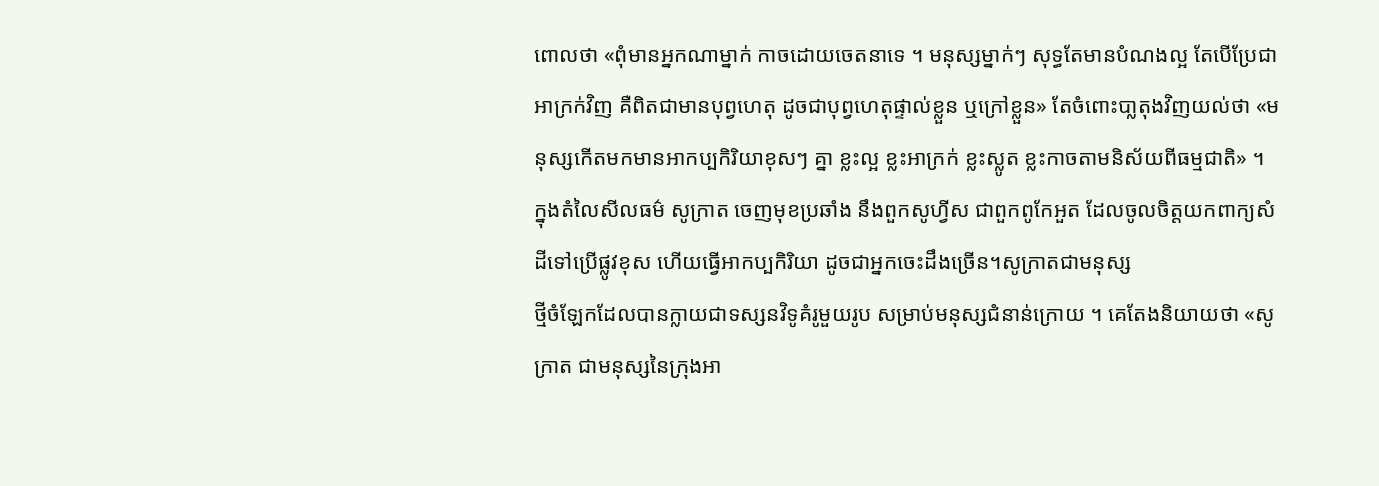ពោលថា «ពុំមានអ្នកណាម្នាក់ កាចដោយចេតនាទេ ។ មនុស្សម្នាក់ៗ សុទ្ធតែមានបំណងល្អ តែបើប្រែជាអាក្រក់វិញ គឺពិតជាមានបុព្វហេតុ ដូចជាបុព្វហេតុផ្ទាល់ខ្លួន ឬក្រៅខ្លួន» តែចំពោះបា្លតុងវិញយល់ថា «មនុស្សកើតមកមានអាកប្បកិរិយាខុសៗ គ្នា ខ្លះល្អ ខ្លះអាក្រក់ ខ្លះស្លូត ខ្លះកាចតាមនិស័យពីធម្មជាតិ» ។ ក្នុងតំលៃសីលធម៌ សូក្រាត ចេញមុខប្រឆាំង នឹងពួកសូហ្វីស ជាពួកពូកែអួត ដែលចូលចិត្តយកពាក្យសំដីទៅប្រើផ្លូវខុស ហើយធ្វើអាកប្បកិរិយា ដូចជាអ្នកចេះដឹងច្រើន។សូក្រាតជាមនុស្ស
ថ្មីចំឡែកដែលបានក្លាយជាទស្សនវិទូគំរូមួយរូប សម្រាប់មនុស្សជំនាន់ក្រោយ ។ គេតែងនិយាយថា «សូក្រាត ជាមនុស្សនៃក្រុងអា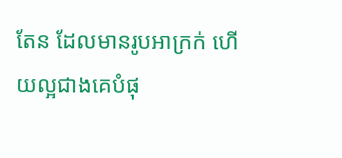តែន ដែលមានរូបអាក្រក់ ហើយល្អជាងគេបំផុ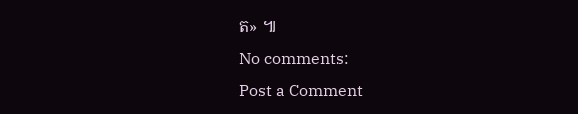ត» ៕
No comments:
Post a Comment